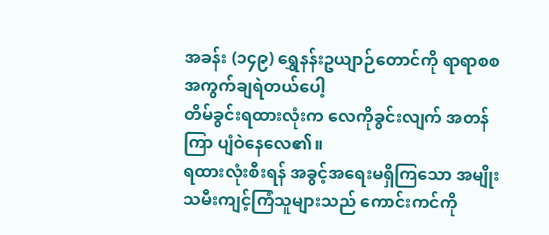အခန်း (၁၄၉) ရွှေနန်းဥယျာဉ်တောင်ကို ရာရာစစ အကွက်ချရဲတယ်ပေါ့
တိမ်ခွင်းရထားလုံးက လေကိုခွင်းလျက် အတန်ကြာ ပျံဝဲနေလေ၏။
ရထားလုံးစီးရန် အခွင့်အရေးမရှိကြသော အမျိုးသမီးကျင့်ကြံသူများသည် ကောင်းကင်ကို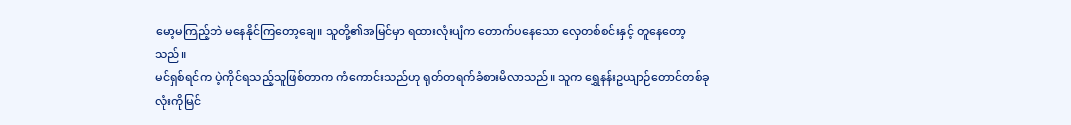မော့မကြည့်ဘဲ မနေနိုင်ကြတော့ချေ။ သူတို့၏အမြင်မှာ ရထားလုံးပျံက တောက်ပနေသော လှေတစ်စင်းနှင့် တူနေတော့သည်။
မင်ရှစ်ရင်က ပဲ့ကိုင်ရသည့်သူဖြစ်တာက ကံကောင်းသည်ဟု ရုတ်တရက်ခံစားမိလာသည်။ သူက ရွှေနန်းဥယျာဉ်တောင်တစ်ခုလုံးကိုမြင်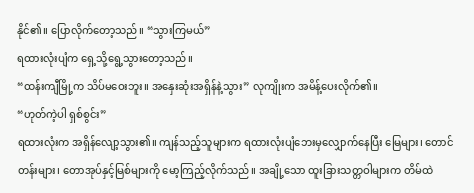နိုင်၏။ ပြောလိုက်တော့သည်။ “သွားကြမယ်”
ရထားလုံးပျံက ရှေ့သို့ရွေ့သွားတော့သည်။
“ထန်းကျီမြို့က သိပ်မဝေးဘူး။ အနှေးဆုံးအရှိန်နဲ့သွား” လုကျိုးက အမိန့်ပေးလိုက်၏။
“ဟုတ်ကဲ့ပါ ရှစ်စွင်း”
ရထားလုံးက အရှိန်လျော့သွား၏။ ကျန်သည့်သူများက ရထားလုံးပျံဘေးမှလျှောက်နေပြီး မြေများ၊ တောင်တန်းများ၊ တောအုပ်နှင့်မြစ်များကို မော့ကြည့်လိုက်သည်။ အချို့သော ထူးခြားသတ္တဝါများက တိမ်ထဲ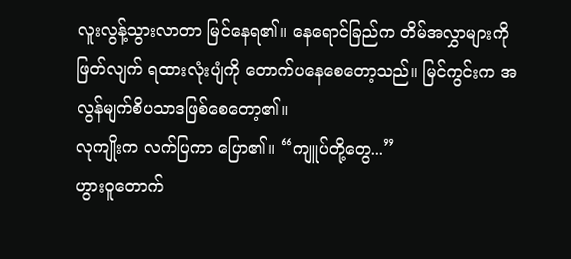လူးလွန့်သွားလာတာ မြင်နေရ၏။ နေရောင်ခြည်က တိမ်အလွှာများကို ဖြတ်လျက် ရထားလုံးပျံကို တောက်ပနေစေတော့သည်။ မြင်ကွင်းက အလွန်မျက်စိပသာဒဖြစ်စေတော့၏။
လုကျိုးက လက်ပြကာ ပြော၏။ “ကျူပ်တို့တွေ...”
ဟွားဝူတောက်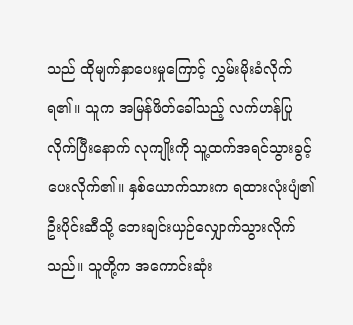သည် ထိုမျက်နှာပေးမှုကြောင့် လွှမ်းမိုးခံလိုက်ရ၏။ သူက အမြန်ဖိတ်ခေါ်သည့် လက်ဟန်ပြုလိုက်ပြီးနောက် လုကျိုးကို သူ့ထက်အရင်သွားခွင့်ပေးလိုက်၏။ နှစ်ယောက်သားက ရထားလုံးပျံ၏ဦးပိုင်းဆီသို့ ဘေးချင်းယှဉ်လျှောက်သွားလိုက်သည်။ သူတို့က အကောင်းဆုံး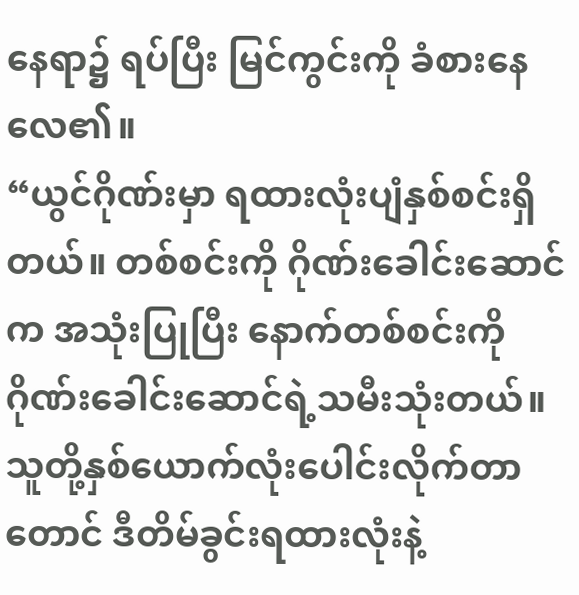နေရာ၌ ရပ်ပြီး မြင်ကွင်းကို ခံစားနေလေ၏။
“ယွင်ဂိုဏ်းမှာ ရထားလုံးပျံနှစ်စင်းရှိတယ်။ တစ်စင်းကို ဂိုဏ်းခေါင်းဆောင်က အသုံးပြုပြီး နောက်တစ်စင်းကို ဂိုဏ်းခေါင်းဆောင်ရဲ့သမီးသုံးတယ်။ သူတို့နှစ်ယောက်လုံးပေါင်းလိုက်တာတောင် ဒီတိမ်ခွင်းရထားလုံးနဲ့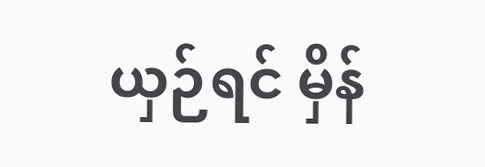ယှဉ်ရင် မှိန်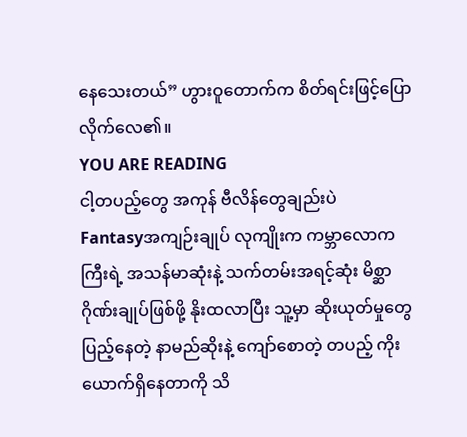နေသေးတယ်” ဟွားဝူတောက်က စိတ်ရင်းဖြင့်ပြောလိုက်လေ၏။
YOU ARE READING
ငါ့တပည့်တွေ အကုန် ဗီလိန်တွေချည်းပဲ
Fantasyအကျဉ်းချုပ် လုကျိုးက ကမ္ဘာလောကကြီးရဲ့ အသန်မာဆုံးနဲ့ သက်တမ်းအရင့်ဆုံး မိစ္ဆာဂိုဏ်းချုပ်ဖြစ်ဖို့ နိုးထလာပြီး သူ့မှာ ဆိုးယုတ်မှုတွေ ပြည့်နေတဲ့ နာမည်ဆိုးနဲ့ ကျော်စောတဲ့ တပည့် ကိုးယောက်ရှိနေတာကို သိ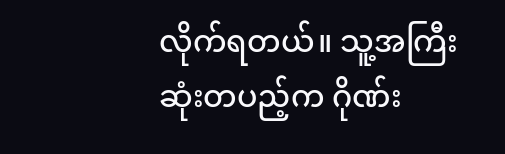လိုက်ရတယ်။ သူ့အကြီးဆုံးတပည့်က ဂိုဏ်း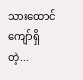သားထောင်ကျော်ရှိတဲ့...